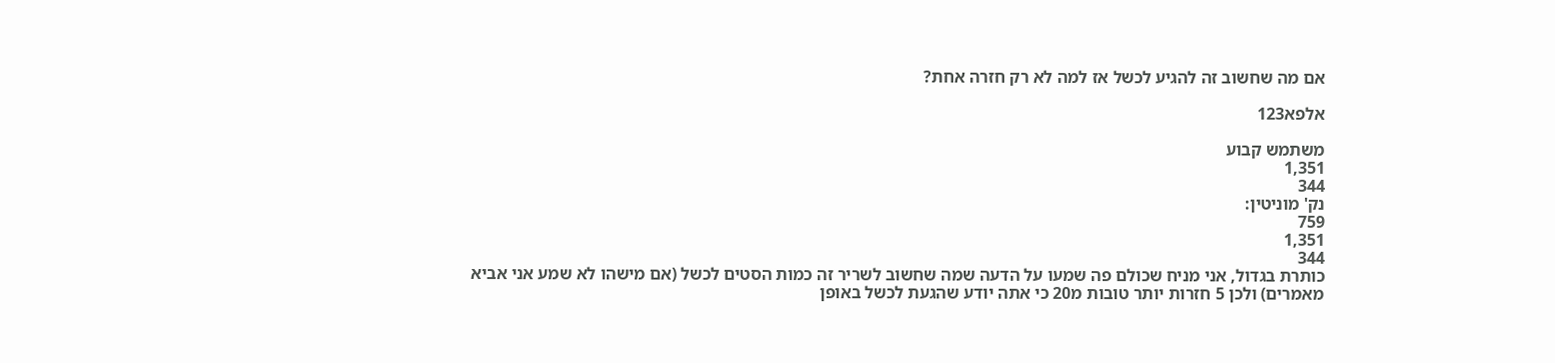אם מה שחשוב זה להגיע לכשל אז למה לא רק חזרה אחת?

אלפא123

משתמש קבוע
1,351
344
נק' מוניטין:
759
1,351
344
כותרת בגדול, אני מניח שכולם פה שמעו על הדעה שמה שחשוב לשריר זה כמות הסטים לכשל (אם מישהו לא שמע אני אביא מאמרים) ולכן 5 חזרות יותר טובות מ20 כי אתה יודע שהגעת לכשל באופן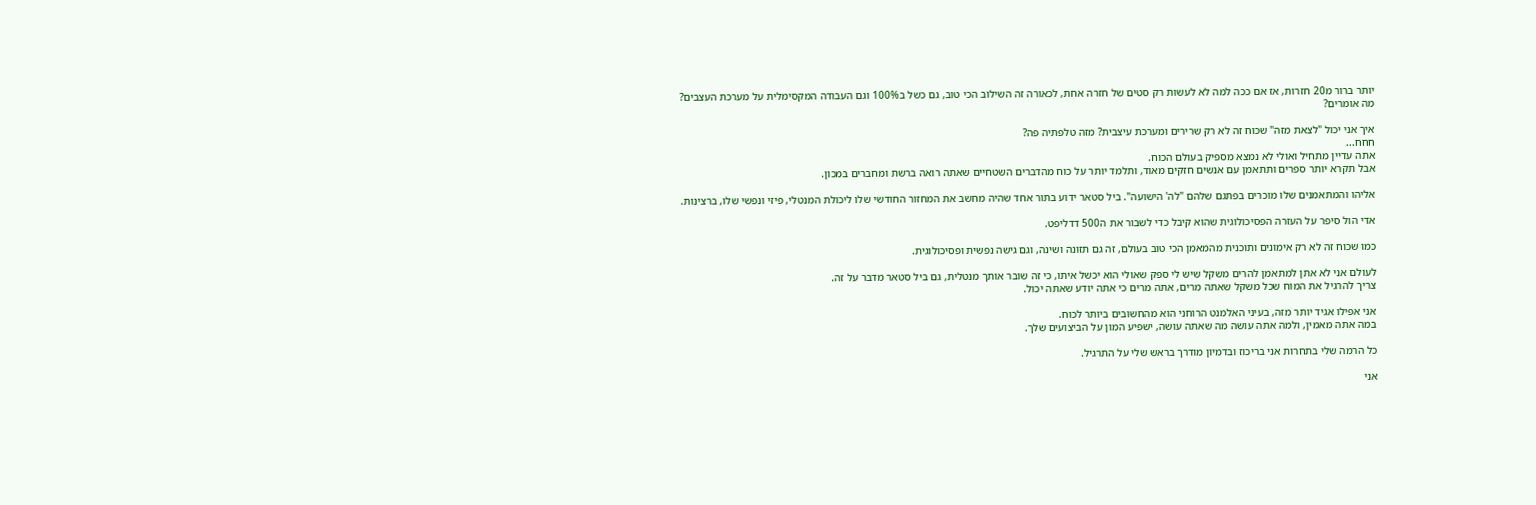יותר ברור מ20 חזרות, אז אם ככה למה לא לעשות רק סטים של חזרה אחת, לכאורה זה השילוב הכי טוב, גם כשל ב100% וגם העבודה המקסימלית על מערכת העצבים?
מה אומרים?

איך אני יכול "לצאת מזה" שכוח זה לא רק שרירים ומערכת עיצבית? מזה טלפתיה פה?
חחח...
אתה עדיין מתחיל ואולי לא נמצא מספיק בעולם הכוח.
אבל תקרא יותר ספרים ותתאמן עם אנשים חזקים מאוד, ותלמד יותר על כוח מהדברים השטחיים שאתה רואה ברשת ומחברים במכון.

אליהו והמתאמנים שלו מוכרים בפתגם שלהם "לה' הישועה". ביל סטאר ידוע בתור אחד שהיה מחשב את המחזור החודשי שלו ליכולת המנטלי, פיזי ונפשי שלו, ברצינות.

אדי הול סיפר על העזרה הפסיכולוגית שהוא קיבל כדי לשבור את ה500 דדליפט.

כמו שכוח זה לא רק אימונים ותוכנית מהמאמן הכי טוב בעולם, זה גם תזונה ושינה, וגם גישה נפשית ופסיכולוגית.

לעולם אני לא אתן למתאמן להרים משקל שיש לי ספק שאולי הוא יכשל איתו, כי זה שובר אותך מנטלית, גם ביל סטאר מדבר על זה.
צריך להרגיל את המוח שכל משקל שאתה מרים, אתה מרים כי אתה יודע שאתה יכול.

אני אפילו אגיד יותר מזה, בעיני האלמנט הרוחני הוא מהחשובים ביותר לכוח.
במה אתה מאמין, ולמה אתה עושה מה שאתה עושה, ישפיע המון על הביצועים שלך.

כל הרמה שלי בתחרות אני בריכוז ובדמיון מודרך בראש שלי על התרגיל.

אני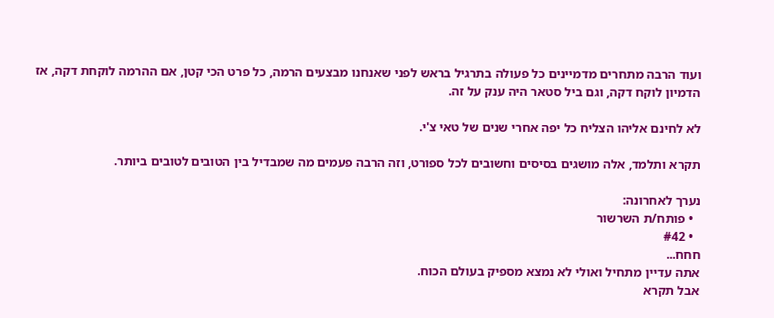ועוד הרבה מתחרים מדמיינים כל פעולה בתרגיל בראש לפני שאנחנו מבצעים הרמה, כל פרט הכי קטן, אם ההרמה לוקחת דקה, אז הדמיון לוקח דקה, וגם ביל סטאר היה ענק על זה.

לא לחינם אליהו הצליח כל יפה אחרי שנים של טאי צ'י.

תקרא ותלמד, אלה מושגים בסיסים וחשובים לכל ספורט, וזה הרבה פעמים מה שמבדיל בין הטובים לטובים ביותר.

נערך לאחרונה:
  • פותח/ת השרשור
  • #42
חחח...
אתה עדיין מתחיל ואולי לא נמצא מספיק בעולם הכוח.
אבל תקרא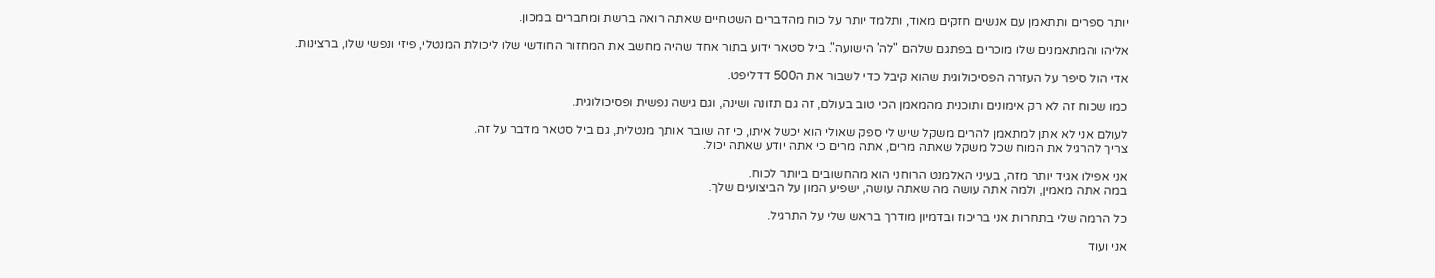יותר ספרים ותתאמן עם אנשים חזקים מאוד, ותלמד יותר על כוח מהדברים השטחיים שאתה רואה ברשת ומחברים במכון.

אליהו והמתאמנים שלו מוכרים בפתגם שלהם "לה' הישועה". ביל סטאר ידוע בתור אחד שהיה מחשב את המחזור החודשי שלו ליכולת המנטלי, פיזי ונפשי שלו, ברצינות.

אדי הול סיפר על העזרה הפסיכולוגית שהוא קיבל כדי לשבור את ה500 דדליפט.

כמו שכוח זה לא רק אימונים ותוכנית מהמאמן הכי טוב בעולם, זה גם תזונה ושינה, וגם גישה נפשית ופסיכולוגית.

לעולם אני לא אתן למתאמן להרים משקל שיש לי ספק שאולי הוא יכשל איתו, כי זה שובר אותך מנטלית, גם ביל סטאר מדבר על זה.
צריך להרגיל את המוח שכל משקל שאתה מרים, אתה מרים כי אתה יודע שאתה יכול.

אני אפילו אגיד יותר מזה, בעיני האלמנט הרוחני הוא מהחשובים ביותר לכוח.
במה אתה מאמין, ולמה אתה עושה מה שאתה עושה, ישפיע המון על הביצועים שלך.

כל הרמה שלי בתחרות אני בריכוז ובדמיון מודרך בראש שלי על התרגיל.

אני ועוד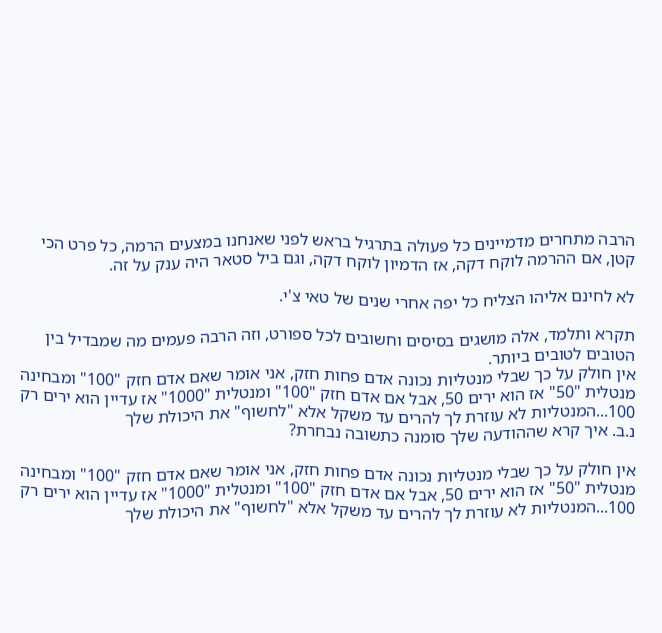הרבה מתחרים מדמיינים כל פעולה בתרגיל בראש לפני שאנחנו במצעים הרמה, כל פרט הכי קטן, אם ההרמה לוקח דקה, אז הדמיון לוקח דקה, וגם ביל סטאר היה ענק על זה.

לא לחינם אליהו הצליח כל יפה אחרי שנים של טאי צ'י.

תקרא ותלמד, אלה מושגים בסיסים וחשובים לכל ספורט, וזה הרבה פעמים מה שמבדיל בין הטובים לטובים ביותר.
אין חולק על כך שבלי מנטליות נכונה אדם פחות חזק, אני אומר שאם אדם חזק "100" ומבחינה מנטלית "50" אז הוא ירים 50, אבל אם אדם חזק "100" ומנטלית "1000" אז עדיין הוא ירים רק 100...המנטליות לא עוזרת לך להרים עד משקל אלא "לחשוף" את היכולת שלך
נ.ב. איך קרא שההודעה שלך סומנה כתשובה נבחרת?

אין חולק על כך שבלי מנטליות נכונה אדם פחות חזק, אני אומר שאם אדם חזק "100" ומבחינה מנטלית "50" אז הוא ירים 50, אבל אם אדם חזק "100" ומנטלית "1000" אז עדיין הוא ירים רק 100...המנטליות לא עוזרת לך להרים עד משקל אלא "לחשוף" את היכולת שלך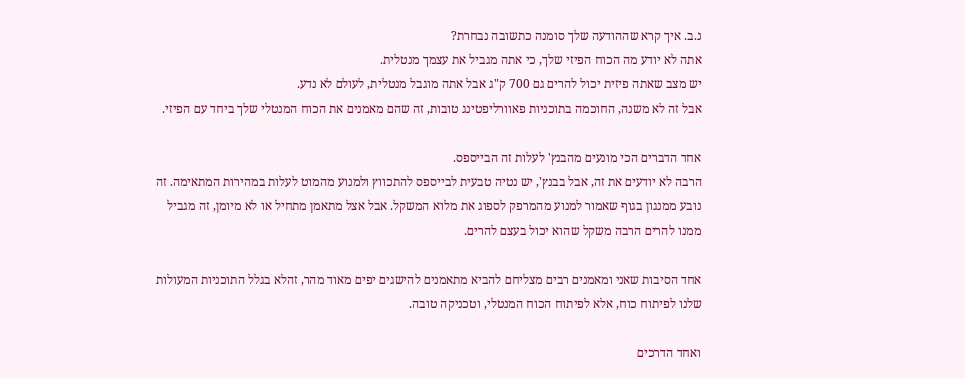נ.ב. איך קרא שההודעה שלך סומנה כתשובה נבחרת?
אתה לא יודע מה הכוח הפיזי שלך, כי אתה מגביל את עצמך מנטלית.
יש מצב שאתה פיזית יכול להרים גם 700 ק"ג אבל אתה מוגבל מנטלית, לעולם לא נדע.
אבל זה לא משנה, החוכמה בתוכניות פאוורליפטינג טובות, זה שהם מאמנים את הכוח המנטלי שלך ביחד עם הפיזי.

אחד הדברים הכי מונעים מהבנץ' לעלות זה הבייספס.
הרבה לא יודעים את זה, אבל בבנץ', יש נטיה טבעית לבייספס להתכווץ ולמנוע מהמוט לעלות במהירות המתאימה. זה נובע ממנגון בגוף שאמור למנוע מהמרפק לספוג את מלוא המשקל. אבל אצל מתאמן מתחיל או לא מיומן, זה מגביל ממנו להרים הרבה משקל שהוא יכול בעצם להרים.

אחד הסיבות שאני ומאמנים רבים מצליחם להביא מתאמנים להישגים יפים מאוד מהר, זהלא בגלל התוכניות המעולות שלנו לפיתוח כוח, אלא לפיתוח הכוח המנטלי, וטכניקה טובה.

ואחד הדרכים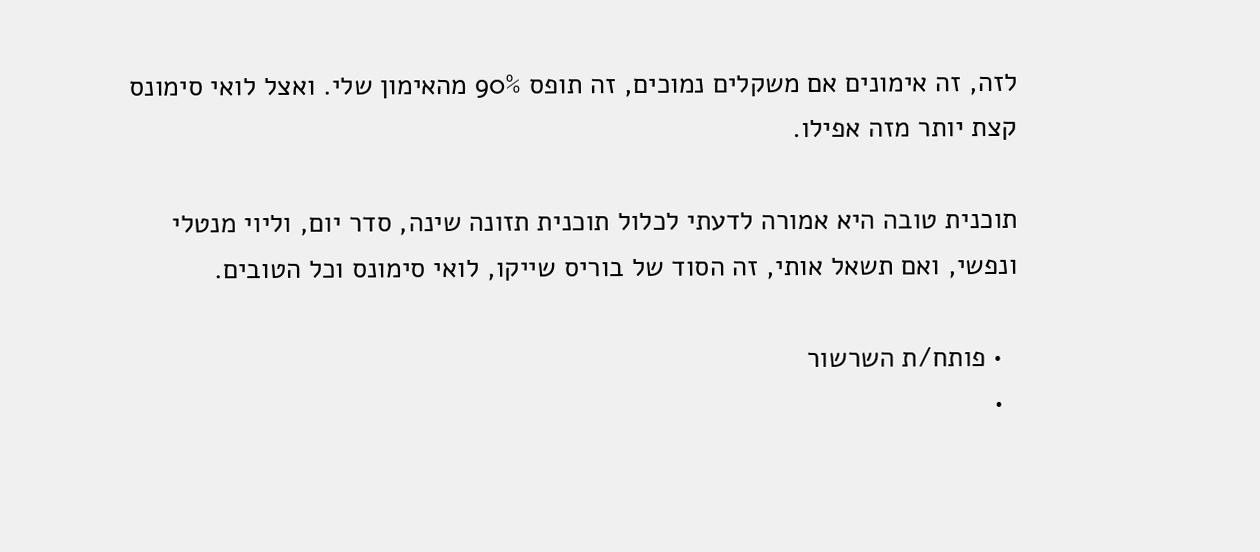לזה, זה אימונים אם משקלים נמוכים, זה תופס 90% מהאימון שלי. ואצל לואי סימונס קצת יותר מזה אפילו.

תוכנית טובה היא אמורה לדעתי לכלול תוכנית תזונה שינה, סדר יום, וליוי מנטלי ונפשי, ואם תשאל אותי, זה הסוד של בוריס שייקו, לואי סימונס וכל הטובים.

  • פותח/ת השרשור
  •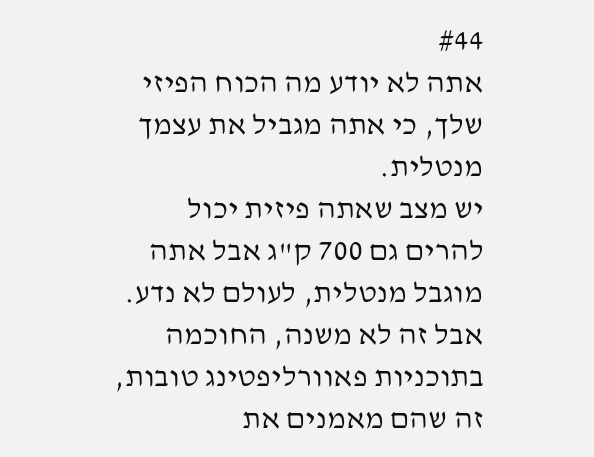#44
אתה לא יודע מה הכוח הפיזי שלך, כי אתה מגביל את עצמך מנטלית.
יש מצב שאתה פיזית יכול להרים גם 700 ק"ג אבל אתה מוגבל מנטלית, לעולם לא נדע.
אבל זה לא משנה, החוכמה בתוכניות פאוורליפטינג טובות, זה שהם מאמנים את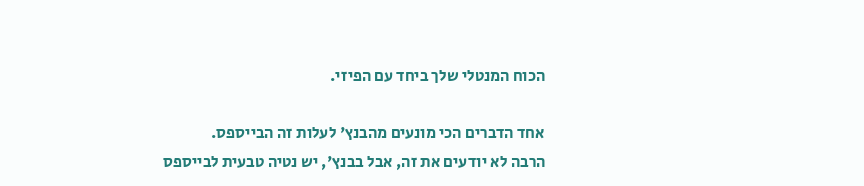הכוח המנטלי שלך ביחד עם הפיזי.

אחד הדברים הכי מונעים מהבנץ' לעלות זה הבייספס.
הרבה לא יודעים את זה, אבל בבנץ', יש נטיה טבעית לבייספס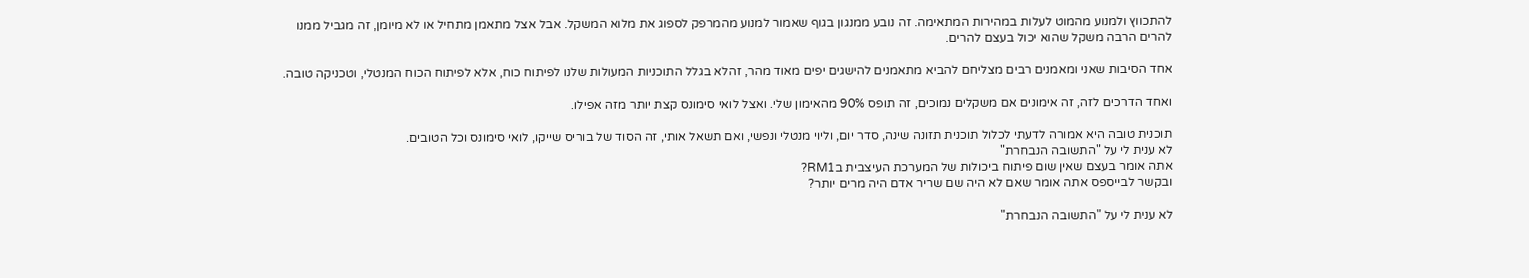להתכווץ ולמנוע מהמוט לעלות במהירות המתאימה. זה נובע ממנגון בגוף שאמור למנוע מהמרפק לספוג את מלוא המשקל. אבל אצל מתאמן מתחיל או לא מיומן, זה מגביל ממנו להרים הרבה משקל שהוא יכול בעצם להרים.

אחד הסיבות שאני ומאמנים רבים מצליחם להביא מתאמנים להישגים יפים מאוד מהר, זהלא בגלל התוכניות המעולות שלנו לפיתוח כוח, אלא לפיתוח הכוח המנטלי, וטכניקה טובה.

ואחד הדרכים לזה, זה אימונים אם משקלים נמוכים, זה תופס 90% מהאימון שלי. ואצל לואי סימונס קצת יותר מזה אפילו.

תוכנית טובה היא אמורה לדעתי לכלול תוכנית תזונה שינה, סדר יום, וליוי מנטלי ונפשי, ואם תשאל אותי, זה הסוד של בוריס שייקו, לואי סימונס וכל הטובים.
לא ענית לי על "התשובה הנבחרת"
אתה אומר בעצם שאין שום פיתוח ביכולות של המערכת העיצבית בRM1?
ובקשר לבייספס אתה אומר שאם לא היה שם שריר אדם היה מרים יותר?

לא ענית לי על "התשובה הנבחרת"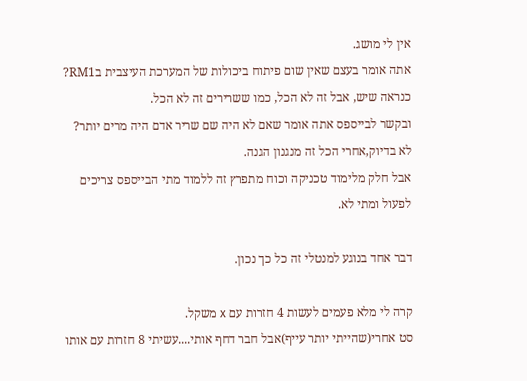אין לי מושג.
אתה אומר בעצם שאין שום פיתוח ביכולות של המערכת העיצבית בRM1?
כנראה שיש, אבל זה לא הכל, כמו ששרירים זה לא הכל.
ובקשר לבייספס אתה אומר שאם לא היה שם שריר אדם היה מרים יותר?
לא בדיוק,אחרי הכל זה מנגנון הגנה.
אבל חלק מלימוד טכניקה וכוח מתפרץ זה ללמוד מתי הבייספס צריכים לפעול ומתי לא.

דבר אחד בנוגע למנטלי זה כל כך נכון.

קרה לי מלא פעמים לעשות 4 חזרות עם x משקל.
סט אחרי(שהייתי יותר עייף)אבל חבר דחף אותי....עשיתי 8 חזרות עם אותו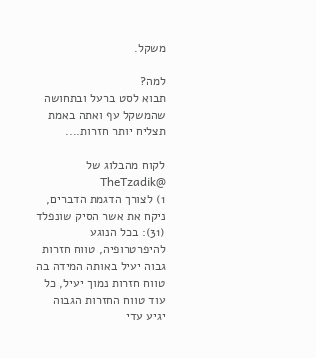משקל.

למה?
תבוא לסט ברעל ובתחושה שהמשקל עף ואתה באמת תצליח יותר חזרות....

לקוח מהבלוג של @TheTzadik
1) לצורך הדגמת הדברים, ניקח את אשר הסיק שונפלד (31): בכל הנוגע להיפרטרופיה, טווח חזרות גבוה יעיל באותה המידה בה טווח חזרות נמוך יעיל, כל עוד טווח החזרות הגבוה יגיע עדי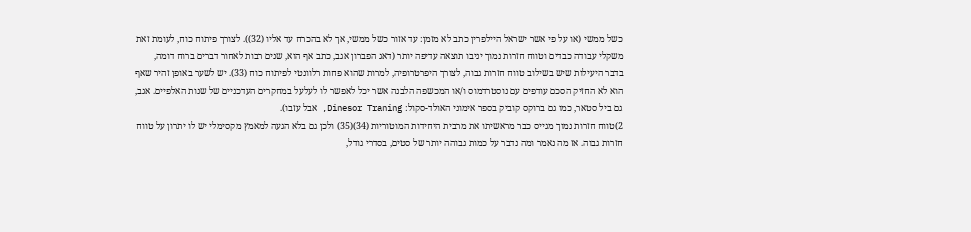כשל ממשי (או על פי אשר ישראל היילפרין כתב לא מזמן: עד אזור כשל ממשי, אך לא בהכרח עד אליו (32)). לצורך פיתוח כוח, לעומת זאת משקלי עבודה כבדים וטווח חזרות נמוך יניבו תוצאה עדיפה יותר (דאג הפברון אגב, כתב אף הוא, שנים רבות לאחור דברים ברוח דומה, בדבר היעילות שיש בשילוב טווח חזרות גבוה, לצורך היפרטרופיה, למרות שהוא פחות רלוונטי לפיתוח כוח (33). יש לשער באופן זהיר שאף הוא לא החזיק הסכם עודפים עם נוסטרדמוס ו/או המכשפה הלבנה אשר יכל לאפשר לו לעלעל במחקרים העדכניים של שנות האלפיים. אגב, גם ביל סטאר, כמו גם ברוקס קוביק בספר אימוני האולד-סקול: Dinesor Traning, אבל עזבו).
2)טווח חזרות נמוך מגייס כבר מראשיתו את מרבית היחידות המוטוריות (34)(35) ולכן גם בלא הגעה למאמץ מקסימלי יש לו יתרון על טווח חזרות גבוה. אז מה נאמר ומה נדבר על כמות גבוהה יותר של סטים, בסדרי גודל,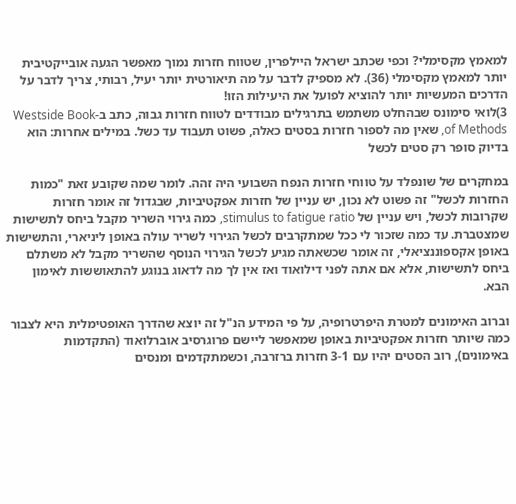למאמץ מקסימלי? וכפי שכתב ישראל היילפרין, שטווח חזרות נמוך מאפשר הגעה אובייקטיבית יותר למאמץ מקסימלי (36). לא מספיק לדבר על מה תיאורטית יותר יעיל, רבותי, צריך לדבר על הדרכים המעשיות יותר להוציא לפועל את היעילות הזו!
3)לואי סימונס שבהחלט משתמש בתרגילים מבודדים לטווח חזרות גבוה, כתב ב-Westside Book of Methods, שאין מה לספור חזרות בסטים כאלה, פשוט תעבוד עד כשל. במילים אחרות: הוא בדיוק סופר רק סטים לכשל

במחקרים של שונפלד על טווחי חזרות הנפח השבועי היה זהה. לומר שמה שקובע זאת "כמות החזרות לכשל" זה פשוט לא נכון, יש עניין של חזרות אפקטיביות, שבגדול זה אומר חזרות שקרובות לכשל, ויש עניין של stimulus to fatigue ratio, כמה גירוי השריר מקבל ביחס לתשישות שמצטברת. עד כמה שזכור לי ככל שמתקרבים לכשל הגירוי לשריר עולה באופן ליניארי, והתשישות באופן אקספוננציאלי, זה אומר שכשאתה מגיע לכשל הגירוי הנוסף שהשריר מקבל לא משתלם ביחס לתשישות, אלא אם אתה לפני דילואוד ואז אין לך מה לדאוג בנוגע להתאוששות לאימון הבא.

וברוב האימונים למטרת היפרטרופיה, על פי המידע הנ"ל זה יוצא שהדרך האופטימלית היא לצבור כמה שיותר חזרות אפקטיביות באופן שמאפשר ליישם פרוגרסיב אוברלואוד (התקדמות באימונים), רוב הסטים יהיו עם 3-1 חזרות ברזרבה, וכשמתקדמים ומנסים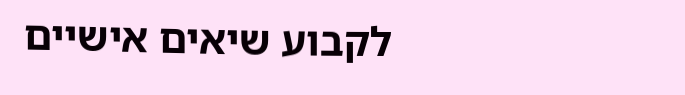לקבוע שיאים אישיים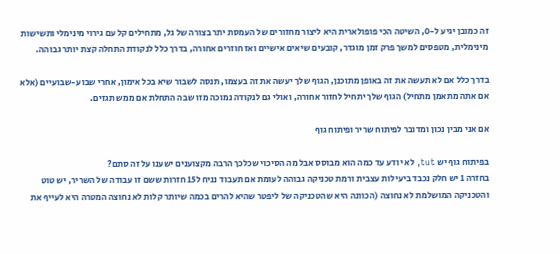זה כמובן יגיע ל-0, השיטה הכי פופולארית היא ליצור מחזורים של העמסת יתר בצורה של גל, מתחילים קל עם גירוי מינימלי ותשישות מינימלית, מטפסים למשך פרק זמן מוגדר, קובעים שיאים אישיים ואז חוזרים אחורה, בדרך כלל לנקודת התחלה קצת יותר גבוהה.

בדרך כלל אם לא תעשה את זה באופן מתוכנן, הגוף שלך יעשה את זה בעצמו, תנסה לשבור שיא בכל אימון, אחרי שבוע-שבועיים (אלא אם אתה מתאמן מתחיל) הגוף שלך יתחיל לחזור אחורה, ואולי גם לנקודה נמוכה מזו שבה התחלת אם ממש תגזים.

אם אני מבין נכון ומדובר לפיתוח שריר ופיתוח גוף

בפיתוח גוף יש tut, לא יודע עד כמה הוא מבוסס אבל מה הסיכוי שכלכך הרבה מקצוענים ישענו על זה סתם?
בחזרה 1 יש חלק נכבד ביעילות עצבית ורמת טכניקה גבוהה לעומת אם תעבוד נניח ל15 חזרות ששם זו עבודה של השריר, יש טוט והטכניקה המושלמת לא נחוצה (הכוונה היא שהטכניקה של ליפטר שהיא להרים בכמה שיותר קלות לא נחוצה המטרה היא לעייף את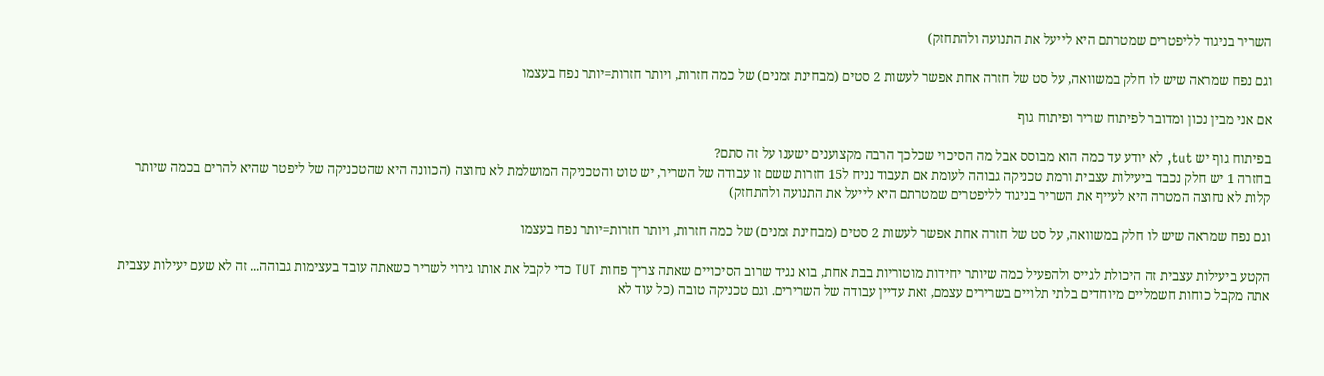השריר בניגוד לליפטרים שמטרתם היא לייעל את התנועה ולהתחזק)

וגם נפח שמראה שיש לו חלק במשוואה, על סט של חזרה אחת אפשר לעשות 2 סטים (מבחינת זמנים) של כמה חזרות, ויותר חזרות=יותר נפח בעצמו

אם אני מבין נכון ומדובר לפיתוח שריר ופיתוח גוף

בפיתוח גוף יש tut, לא יודע עד כמה הוא מבוסס אבל מה הסיכוי שכלכך הרבה מקצוענים ישענו על זה סתם?
בחזרה 1 יש חלק נכבד ביעילות עצבית ורמת טכניקה גבוהה לעומת אם תעבוד נניח ל15 חזרות ששם זו עבודה של השריר, יש טוט והטכניקה המושלמת לא נחוצה (הכוונה היא שהטכניקה של ליפטר שהיא להרים בכמה שיותר קלות לא נחוצה המטרה היא לעייף את השריר בניגוד לליפטרים שמטרתם היא לייעל את התנועה ולהתחזק)

וגם נפח שמראה שיש לו חלק במשוואה, על סט של חזרה אחת אפשר לעשות 2 סטים (מבחינת זמנים) של כמה חזרות, ויותר חזרות=יותר נפח בעצמו

הקטע ביעילות עצבית זה היכולת לגייס ולהפעיל כמה שיותר יחידות מוטוריות בבת אחת, בוא נגיד שרוב הסיכויים שאתה צריך פחות TUT כדי לקבל את אותו גירוי לשריר כשאתה עובד בעצימות גבוהה... זה לא שעם יעילות עצבית אתה מקבל כוחות חשמליים מיוחדים בלתי תלויים בשרירים עצמם, זאת עדיין עבודה של השרירים. וגם טכניקה טובה (כל עוד לא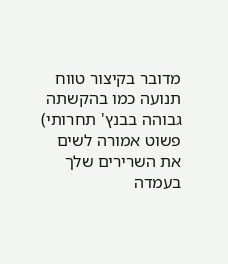מדובר בקיצור טווח תנועה כמו בהקשתה גבוהה בבנץ' תחרותי) פשוט אמורה לשים את השרירים שלך בעמדה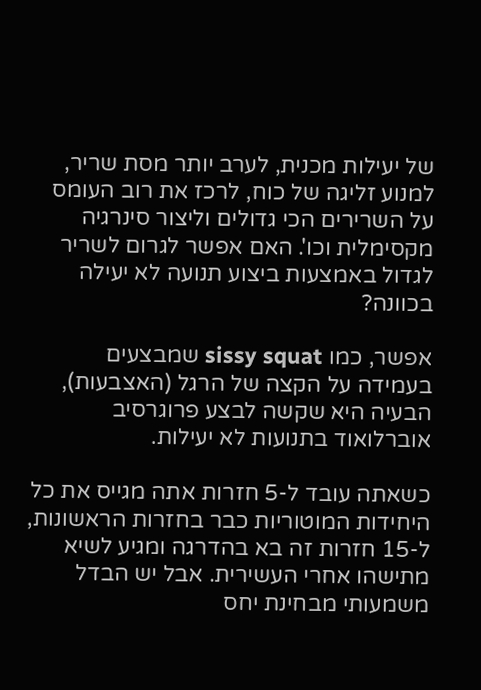של יעילות מכנית, לערב יותר מסת שריר, למנוע זליגה של כוח, לרכז את רוב העומס על השרירים הכי גדולים וליצור סינרגיה מקסימלית וכו'. האם אפשר לגרום לשריר לגדול באמצעות ביצוע תנועה לא יעילה בכוונה?

אפשר, כמו sissy squat שמבצעים בעמידה על הקצה של הרגל (האצבעות), הבעיה היא שקשה לבצע פרוגרסיב אוברלואוד בתנועות לא יעילות.

כשאתה עובד ל-5 חזרות אתה מגייס את כל היחידות המוטוריות כבר בחזרות הראשונות, ל-15 חזרות זה בא בהדרגה ומגיע לשיא מתישהו אחרי העשירית. אבל יש הבדל משמעותי מבחינת יחס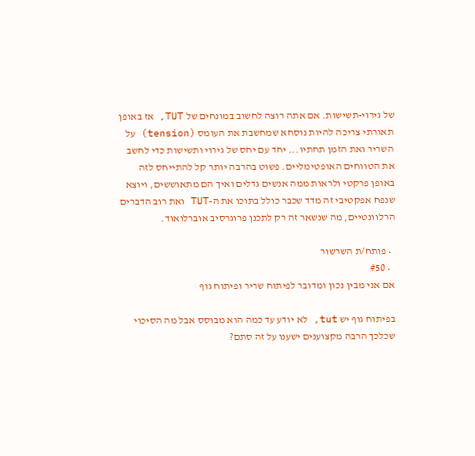של גירוי-תשישות. אם אתה רוצה לחשוב במונחים של TUT, אז באופן תאורתי צריכה להיות נוסחא שמחשבת את העומס (tension) על השריר ואת הזמן תחתיו... יחד עם יחס של גירוי ותשישות כדי לחשב את הטווחים האופטימליים. פשוט בהרבה יותר קל להתייחס לזה באופן פרקטי ולראות ממה אנשים גדלים ואיך הם מתאוששים, ויוצא שנפח אפקטיבי זה מדד שכבר כולל בתוכו את ה-TUT ואת רוב הדברים הרלוונטיים, מה שנשאר זה רק לתכנן פרוגרסיב אוברלואוד.

  • פותח/ת השרשור
  • #50
אם אני מבין נכון ומדובר לפיתוח שריר ופיתוח גוף

בפיתוח גוף יש tut, לא יודע עד כמה הוא מבוסס אבל מה הסיכוי שכלכך הרבה מקצוענים ישענו על זה סתם?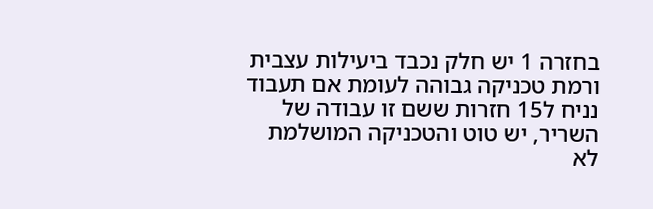בחזרה 1 יש חלק נכבד ביעילות עצבית ורמת טכניקה גבוהה לעומת אם תעבוד נניח ל15 חזרות ששם זו עבודה של השריר, יש טוט והטכניקה המושלמת לא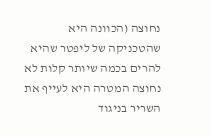נחוצה (הכוונה היא שהטכניקה של ליפטר שהיא להרים בכמה שיותר קלות לא נחוצה המטרה היא לעייף את השריר בניגוד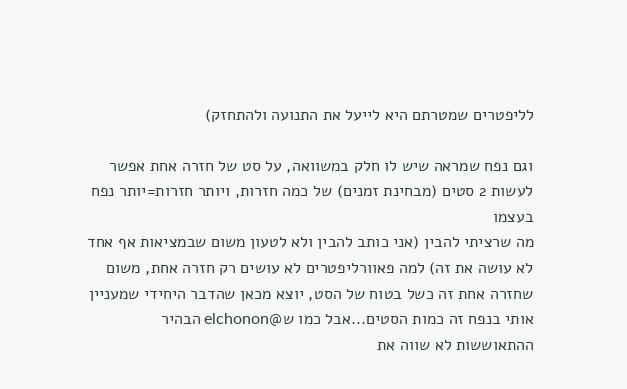לליפטרים שמטרתם היא לייעל את התנועה ולהתחזק)

וגם נפח שמראה שיש לו חלק במשוואה, על סט של חזרה אחת אפשר לעשות 2 סטים (מבחינת זמנים) של כמה חזרות, ויותר חזרות=יותר נפח בעצמו
מה שרציתי להבין (אני כותב להבין ולא לטעון משום שבמציאות אף אחד לא עושה את זה) למה פאוורליפטרים לא עושים רק חזרה אחת, משום שחזרה אחת זה כשל בטוח של הסט, יוצא מכאן שהדבר היחידי שמעניין אותי בנפח זה כמות הסטים...אבל כמו ש@elchonon הבהיר ההתאוששות לא שווה את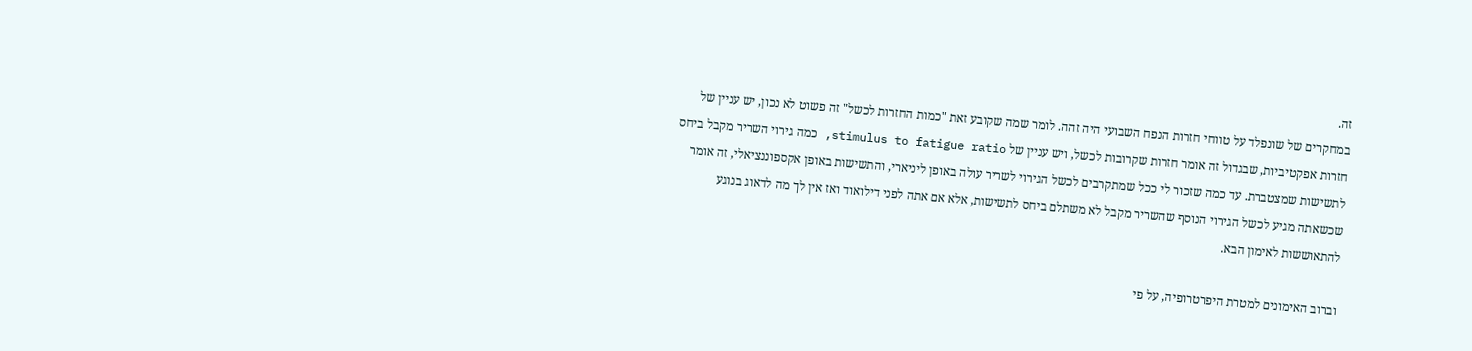זה.
במחקרים של שונפלד על טווחי חזרות הנפח השבועי היה זהה. לומר שמה שקובע זאת "כמות החזרות לכשל" זה פשוט לא נכון, יש עניין של חזרות אפקטיביות, שבגדול זה אומר חזרות שקרובות לכשל, ויש עניין של stimulus to fatigue ratio, כמה גירוי השריר מקבל ביחס לתשישות שמצטברת. עד כמה שזכור לי ככל שמתקרבים לכשל הגירוי לשריר עולה באופן ליניארי, והתשישות באופן אקספוננציאלי, זה אומר שכשאתה מגיע לכשל הגירוי הנוסף שהשריר מקבל לא משתלם ביחס לתשישות, אלא אם אתה לפני דילואוד ואז אין לך מה לדאוג בנוגע להתאוששות לאימון הבא.

וברוב האימונים למטרת היפרטרופיה, על פי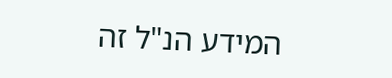המידע הנ"ל זה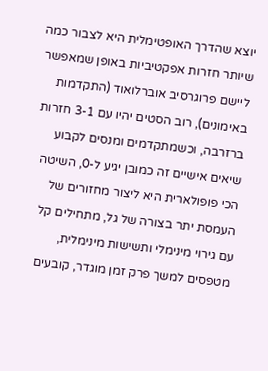יוצא שהדרך האופטימלית היא לצבור כמה שיותר חזרות אפקטיביות באופן שמאפשר ליישם פרוגרסיב אוברלואוד (התקדמות באימונים), רוב הסטים יהיו עם 3-1 חזרות ברזרבה, וכשמתקדמים ומנסים לקבוע שיאים אישיים זה כמובן יגיע ל-0, השיטה הכי פופולארית היא ליצור מחזורים של העמסת יתר בצורה של גל, מתחילים קל עם גירוי מינימלי ותשישות מינימלית, מטפסים למשך פרק זמן מוגדר, קובעים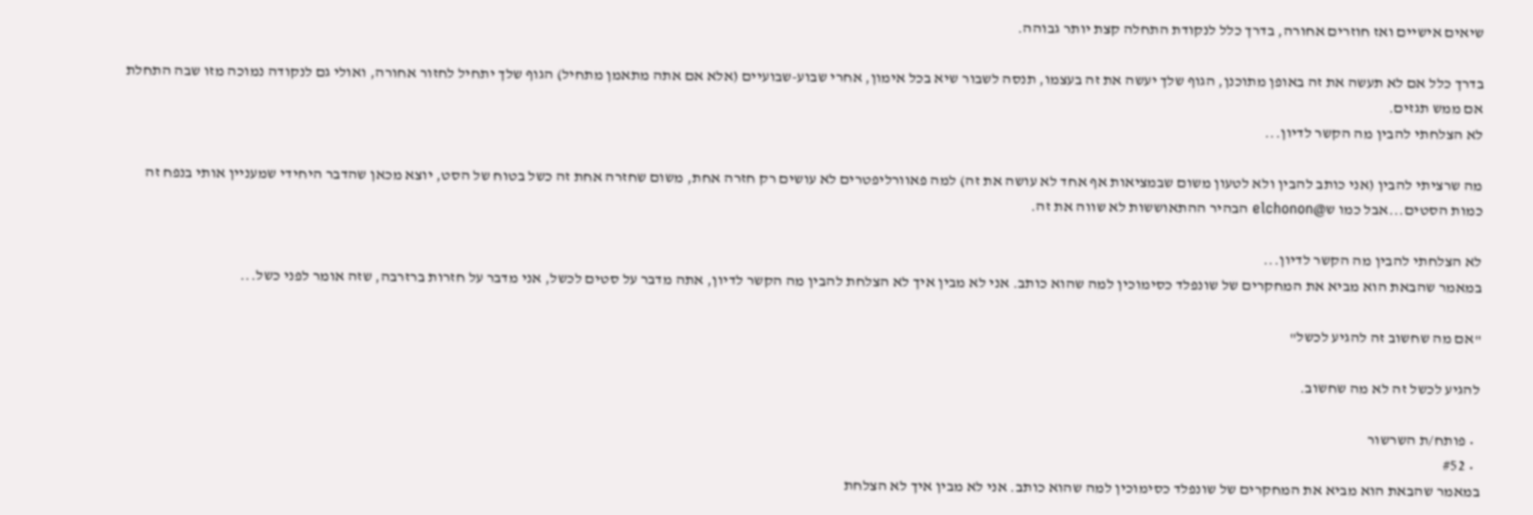שיאים אישיים ואז חוזרים אחורה, בדרך כלל לנקודת התחלה קצת יותר גבוהה.

בדרך כלל אם לא תעשה את זה באופן מתוכנן, הגוף שלך יעשה את זה בעצמו, תנסה לשבור שיא בכל אימון, אחרי שבוע-שבועיים (אלא אם אתה מתאמן מתחיל) הגוף שלך יתחיל לחזור אחורה, ואולי גם לנקודה נמוכה מזו שבה התחלת אם ממש תגזים.
לא הצלחתי להבין מה הקשר לדיון...

מה שרציתי להבין (אני כותב להבין ולא לטעון משום שבמציאות אף אחד לא עושה את זה) למה פאוורליפטרים לא עושים רק חזרה אחת, משום שחזרה אחת זה כשל בטוח של הסט, יוצא מכאן שהדבר היחידי שמעניין אותי בנפח זה כמות הסטים...אבל כמו ש@elchonon הבהיר ההתאוששות לא שווה את זה.

לא הצלחתי להבין מה הקשר לדיון...
במאמר שהבאת הוא מביא את המחקרים של שונפלד כסימוכין למה שהוא כותב. אני לא מבין איך לא הצלחת להבין מה הקשר לדיון, אתה מדבר על סטים לכשל, אני מדבר על חזרות ברזרבה, שזה אומר לפני כשל...

"אם מה שחשוב זה להגיע לכשל"

להגיע לכשל זה לא מה שחשוב.

  • פותח/ת השרשור
  • #52
במאמר שהבאת הוא מביא את המחקרים של שונפלד כסימוכין למה שהוא כותב. אני לא מבין איך לא הצלחת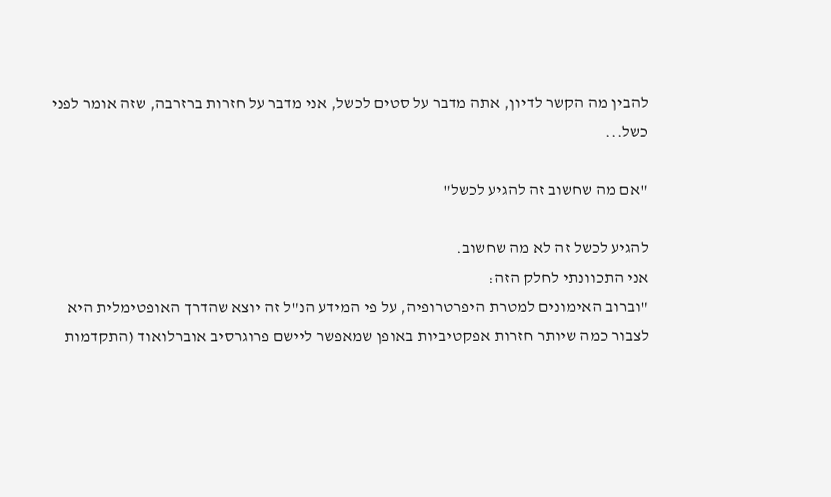להבין מה הקשר לדיון, אתה מדבר על סטים לכשל, אני מדבר על חזרות ברזרבה, שזה אומר לפני כשל...

"אם מה שחשוב זה להגיע לכשל"

להגיע לכשל זה לא מה שחשוב.
אני התכוונתי לחלק הזה:
"וברוב האימונים למטרת היפרטרופיה, על פי המידע הנ"ל זה יוצא שהדרך האופטימלית היא לצבור כמה שיותר חזרות אפקטיביות באופן שמאפשר ליישם פרוגרסיב אוברלואוד (התקדמות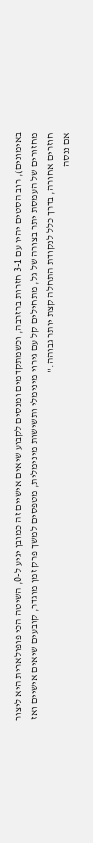באימונים), רוב הסטים יהיו עם 3-1 חזרות ברזרבה, וכשמתקדמים ומנסים לקבוע שיאים אישיים זה כמובן יגיע ל-0, השיטה הכי פופולארית היא ליצור מחזורים של העמסת יתר בצורה של גל, מתחילים קל עם גירוי מינימלי ותשישות מינימלית, מטפסים למשך פרק זמן מוגדר, קובעים שיאים אישיים ואז חוזרים אחורה, בדרך כלל לנקודת התחלה קצת יותר גבוהה."
אם ננסה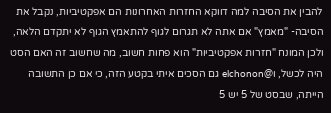להבין את הסיבה למה דווקא החזרות האחרונות הם אפקטיביות, נקבל את הסיבה- "מאמץ" אם אתה לא תגרום לגוף להתאמץ הגוף לא יתקדם הלאה, ולכן המונח "חזרות אפקטיביות" הוא פחות חשוב, מה שחשוב זה האם הסט היה לכשל, ו@elchonon גם הסכים איתי בקטע הזה, כי אם כן התשובה הייתה, שבסט של 5 יש 5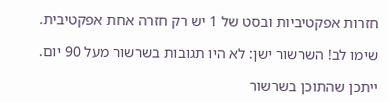חזרות אפקטיביות ובסט של 1 יש רק חזרה אחת אפקטיבית.

שימו לב! השרשור ישן: לא היו תגובות בשרשור מעל 90 יום.

ייתכן שהתוכן בשרשור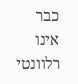כבר אינו רלוונטי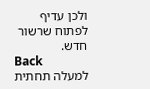ולכן עדיף לפתוח שרשור חדש.
Back
למעלה תחתית